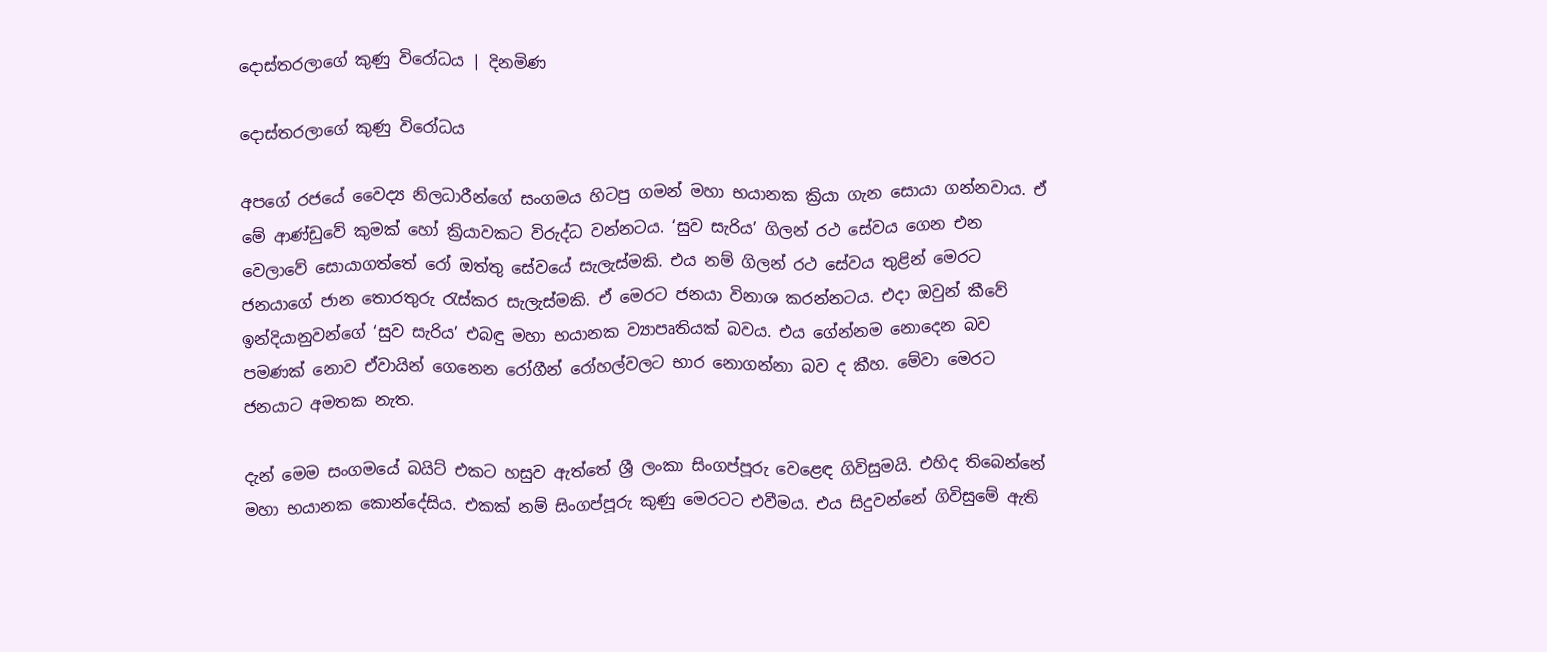දොස්තරලාගේ කුණු විරෝධය | දිනමිණ

දොස්තරලාගේ කුණු විරෝධය

අපගේ රජයේ වෛද්‍ය නිලධාරීන්ගේ සංගමය හිටපු ගමන් මහා භයානක ක්‍රියා ගැන සොයා ගන්නවාය. ඒ මේ ආණ්ඩුවේ කුමක් හෝ ක්‍රියාවකට විරුද්ධ වන්නටය. ‘සුව සැරිය’ ගිලන් රථ සේවය ගෙන එන වෙලාවේ සොයාගත්තේ රෝ ඔත්තු සේවයේ සැලැස්මකි. එය නම් ගිලන් රථ සේවය තුළින් මෙරට ජනයාගේ ජාන තොරතුරු රැස්කර සැලැස්මකි. ඒ මෙරට ජනයා විනාශ කරන්නටය. එදා ඔවුන් කීවේ ඉන්දියානුවන්ගේ ‘සුව සැරිය’ එබඳු මහා භයානක ව්‍යාපෘතියක් බවය. එය ගේන්නම නොදෙන බව පමණක් නොව ඒවායින් ගෙනෙන රෝගීන් රෝහල්වලට භාර නොගන්නා බව ද කීහ. මේවා මෙරට ජනයාට අමතක නැත.

දැන් මෙම සංගමයේ බයිට් එකට හසුව ඇත්තේ ශ්‍රී ලංකා සිංගප්පූරු වෙළෙඳ ගිවිසුමයි. එහිද තිබෙන්නේ මහා භයානක කොන්දේසිය. එකක් නම් සිංගප්පූරු කුණු මෙරටට එවීමය. එය සිදුවන්නේ ගිවිසුමේ ඇති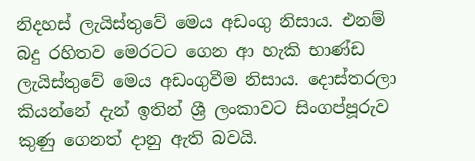නිදහස් ලැයිස්තුවේ මෙය අඩංගු නිසාය. එනම් බදු රහිතව මෙරටට ගෙන ආ හැකි භාණ්ඩ ලැයිස්තුවේ මෙය අඩංගුවීම නිසාය. දොස්තරලා කියන්නේ දැන් ඉතින් ශ්‍රී ලංකාවට සිංගප්පූරුව කුණු ගෙනත් දානු ඇති බවයි.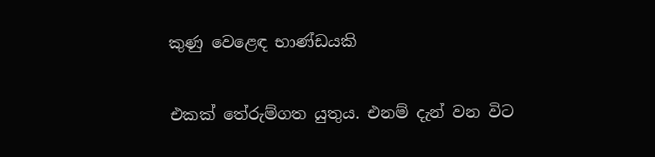කුණු වෙළෙඳ භාණ්ඩයකි

එකක් තේරුම්ගත යුතුය. එනම් දැන් වන විට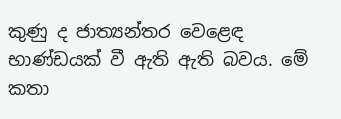කුණු ද ජාත්‍යන්තර වෙළෙඳ භාණ්ඩයක් වී ඇති ඇති බවය. මේ කතා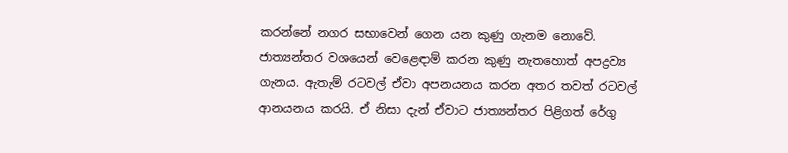කරන්නේ නගර සභාවෙන් ගෙන යන කුණු ගැනම නොවේ. ජාත්‍යන්තර වශයෙන් වෙළෙඳාම් කරන කුණු නැතහොත් අපද්‍රව්‍ය ගැනය. ඇතැම් රටවල් ඒවා අපනයනය කරන අතර තවත් රටවල් ආනයනය කරයි. ඒ නිසා දැන් ඒවාට ජාත්‍යන්තර පිළිගත් රේගු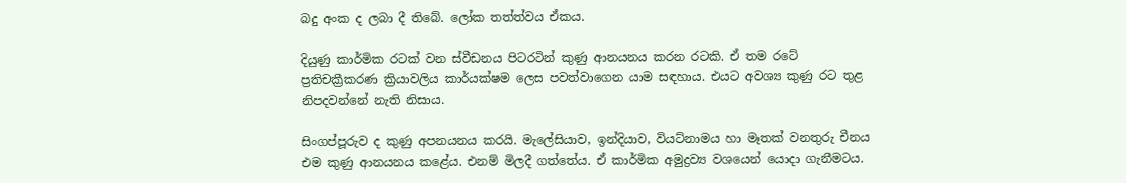බදු අංක ද ලබා දී තිබේ. ලෝක තත්ත්වය ඒකය.

දියුණු කාර්මික රටක් වන ස්වීඩනය පිටරටින් කුණු ආනයනය කරන රටකි. ඒ තම රටේ ප්‍රතිචක්‍රීකරණ ක්‍රියාවලිය කාර්යක්ෂම ලෙස පවත්වාගෙන යාම සඳහාය. එයට අවශ්‍ය කුණු රට තුළ නිපදවන්නේ නැති නිසාය.

සිංගප්පූරුව ද කුණු අපනයනය කරයි. මැලේසියාව, ඉන්දියාව, වියට්නාමය හා මෑතක් වනතුරු චීනය එම කුණු ආනයනය කළේය. එනම් මිලදී ගත්තේය. ඒ කාර්මික අමුද්‍රව්‍ය වශයෙන් යොදා ගැනීමටය.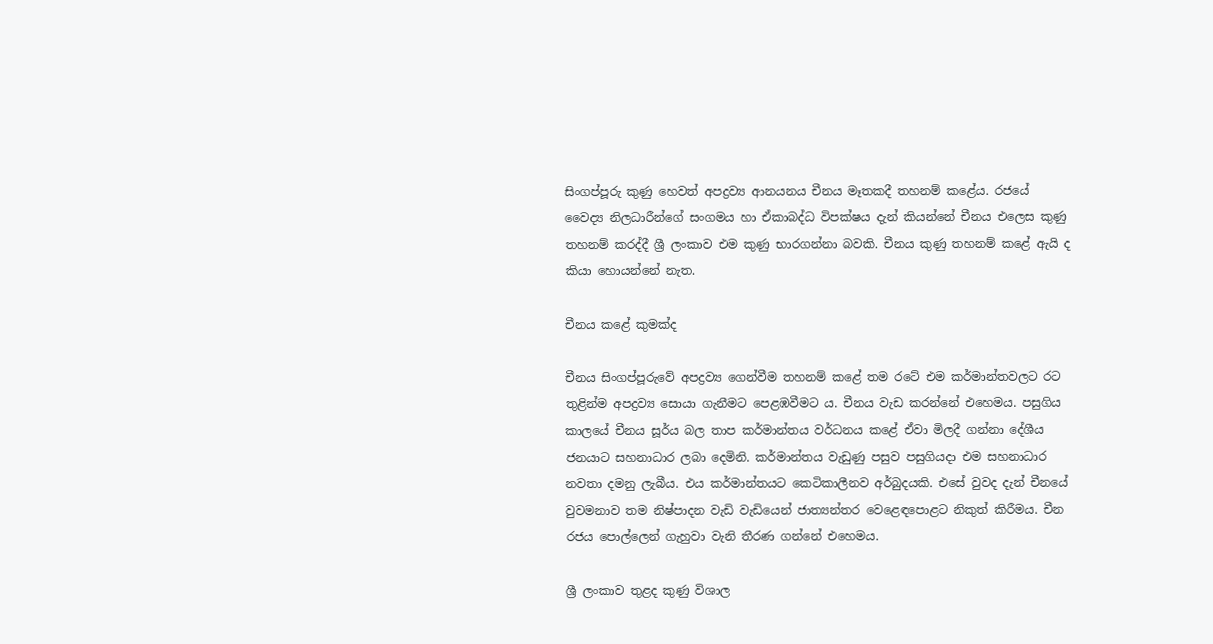සිංගප්පූරු කුණු හෙවත් අපද්‍රව්‍ය ආනයනය චීනය මෑතකදී තහනම් කළේය. රජයේ වෛද්‍ය නිලධාරීන්ගේ සංගමය හා ඒකාබද්ධ විපක්ෂය දැන් කියන්නේ චීනය එලෙස කුණු තහනම් කරද්දී ශ්‍රී ලංකාව එම කුණු භාරගන්නා බවකි. චීනය කුණු තහනම් කළේ ඇයි ද කියා හොයන්නේ නැත.

චීනය කළේ කුමක්ද

චීනය සිංගප්පූරුවේ අපද්‍රව්‍ය ගෙන්වීම තහනම් කළේ ‍තම රටේ එම කර්මාන්තවලට රට තුළින්ම අපද්‍රව්‍ය සොයා ගැනීමට පෙළඹවීමට ය. චීනය වැඩ කරන්නේ එහෙමය. පසුගිය කාලයේ චීනය සූර්ය බල තාප කර්මාන්තය වර්ධනය කළේ ඒවා මිලදී ගන්නා දේශීය ජනයාට සහනාධාර ලබා දෙමිනි. කර්මාන්තය වැඩුණු පසුව පසුගියදා එම සහනාධාර නවතා දමනු ලැබීය. එය කර්මාන්තයට කෙටිකාලීනව අර්බුදයකි. එසේ වුවද දැන් චීනයේ වුවමනාව තම නිෂ්පාදන වැඩි වැඩියෙන් ජාත්‍යන්තර වෙළෙඳපොළට නිකුත් කිරීමය. චීන රජය පොල්ලෙන් ගැහුවා වැනි තීරණ ගන්නේ එහෙමය.

ශ්‍රී ලංකාව තුළද කුණු විශාල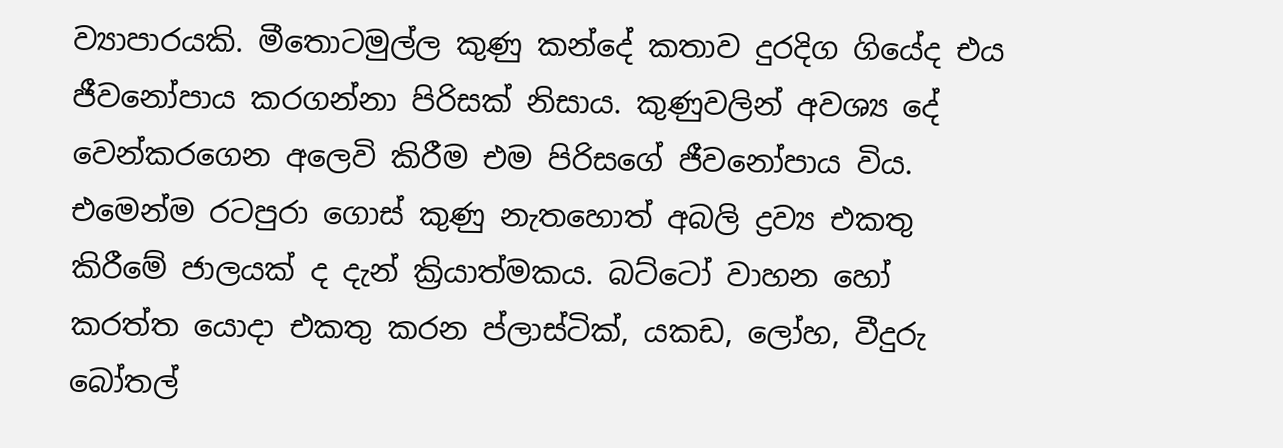ව්‍යාපාරයකි. මීතොටමුල්ල කුණු කන්දේ කතාව දුරදිග ගියේද එය ජීවනෝපාය කරගන්නා පිරිසක් නිසාය. කුණුවලින් අවශ්‍ය දේ වෙන්කරගෙන අලෙවි කිරීම එම පිරිසගේ ජීවනෝපාය විය. එමෙන්ම රටපුරා ගොස් කුණු නැතහොත් අබලි ද්‍රව්‍ය එකතු කිරීමේ ජාලයක් ද දැන් ක්‍රියාත්මකය. බට්ටෝ වාහන හෝ කරත්ත යොදා එකතු කරන ප්ලාස්ටික්, යකඩ, ලෝහ, වීදුරු බෝතල්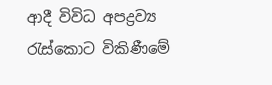ආදී විවිධ අපද්‍රව්‍ය රැස්කොට විකිණීමේ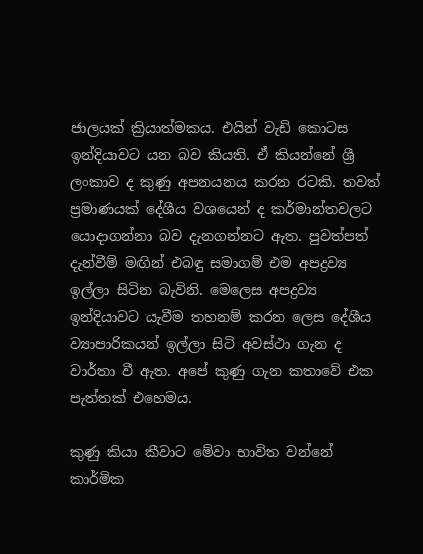ජාලයක් ක්‍රියාත්මකය. එයින් වැඩි කොටස ඉන්දියාවට යන බව කියති. ඒ කියන්නේ ශ්‍රී ලංකාව ද කුණු අපනයනය කරන රටකි. තවත් ප්‍රමාණයක් දේශීය වශයෙන් ද කර්මාන්තවලට යොදාගන්නා බව දැනගන්නට ඇත. පුවත්පත් දැන්වීම් මඟින් එබඳු සමාගම් එම අපද්‍රව්‍ය ඉල්ලා සිටින බැවිනි. මෙලෙස අපද්‍රව්‍ය ඉන්දියාවට යැවීම තහනම් කරන ලෙස දේශීය ව්‍යාපාරිකයන් ඉල්ලා සිටි අවස්ථා ගැන ද වාර්තා වී ඇත. අපේ කුණු ගැන කතාවේ එක පැත්තක් එහෙමය.

කුණු කියා කීවාට මේවා භාවිත වන්නේ කාර්මික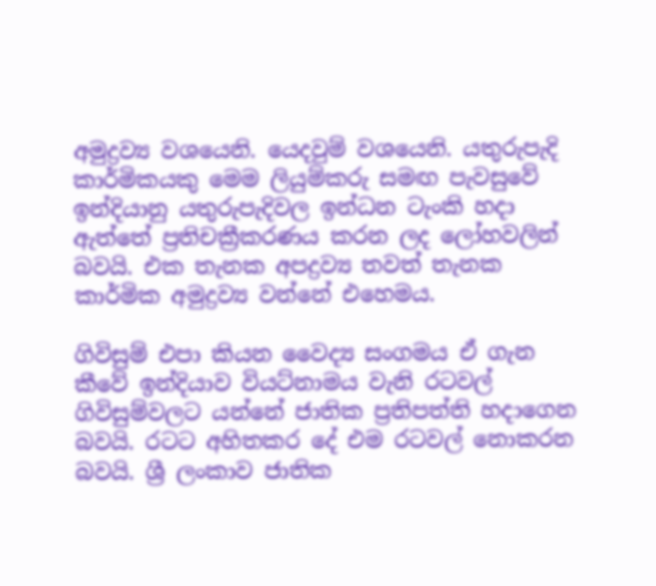අමුද්‍රව්‍ය වශයෙනි. යෙදවුම් වශයෙනි. යතුරුපැදි කාර්මිකයකු මෙම ලියුම්කරු සමඟ පැවසුවේ ඉන්දියානු යතුරුපැදිවල ඉන්ධන ටැංකි හදා ඇත්තේ ප්‍රතිචක්‍රීකරණය කරන ලද ලෝහවලින් බවයි. එක තැනක අපද්‍රව්‍ය තවත් තැනක කාර්මික අමුද්‍රව්‍ය වන්නේ එහෙමය.

ගිවිසුම් එපා කියන වෛද්‍ය සංගමය ඒ ගැන කීවේ ඉන්දියාව වියට්නාමය වැනි රටවල් ගිවිසුම්වලට යන්නේ ජාතික ප්‍රතිපත්ති හදාගෙන බවයි. රටට අහිතකර දේ එම රටවල් නොකරන බවයි. ශ්‍රී ලංකාව ජාතික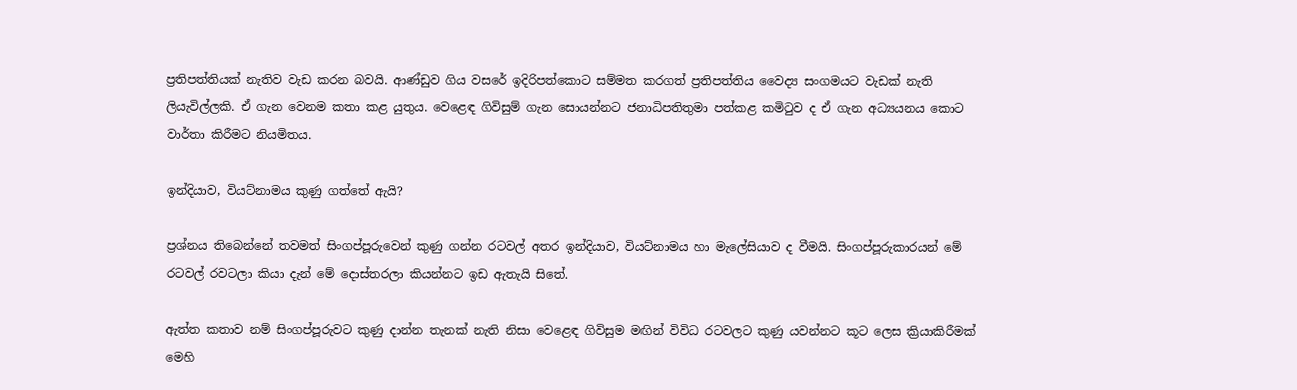ප්‍රතිපත්තියක් නැතිව වැඩ කරන බවයි. ආණ්ඩුව ගිය වසරේ ඉදිරිපත්කොට සම්මත කරගත් ප්‍රතිපත්තිය වෛද්‍ය සංගමයට වැඩක් නැති ලියැවිල්ලකි. ඒ ගැන වෙනම කතා කළ යුතුය. වෙළෙඳ ගිවිසුම් ගැන සොයන්නට ජනාධිපතිතුමා පත්කළ කමිටුව ද ඒ ගැන අධ්‍යයනය කොට වාර්තා කිරීමට නියමිතය.

ඉන්දියාව, වියට්නාමය කුණු ගත්තේ ඇයි?

ප්‍රශ්නය තිබෙන්නේ තවමත් සිංගප්පූරුවෙන් කුණු ගන්න රටවල් අතර ඉන්දියාව, වියට්නාමය හා මැලේසියාව ද වීමයි. සිංගප්පූරුකාර‍යන් මේ රටවල් රවටලා කියා දැන් මේ දොස්තරලා කියන්නට ඉඩ ‍ඇතැයි සිතේ.

ඇත්ත කතාව නම් සිංගප්පූරුවට කුණු දාන්න තැනක් නැති නිසා වෙළෙඳ ගිවිසුම මඟින් විවිධ රටවලට කුණු යවන්නට කූට ලෙස ක්‍රියාකිරීමක් මෙහි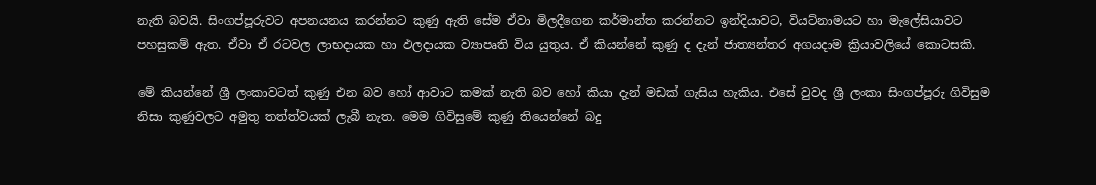නැති බවයි. සිංගප්පූරුවට අපනයනය කරන්නට කුණු ඇති සේම ඒවා මිලදීගෙන කර්මාන්ත කරන්නට ඉන්දියාවට, වියට්නාමයට හා මැලේසියාවට පහසුකම් ඇත. ඒවා ඒ රටවල ලාභදායක හා ඵලදායක ව්‍යාපෘති විය යුතුය. ඒ කියන්නේ කුණු ද දැන් ජාත්‍යන්තර අගයදාම ක්‍රියාවලියේ කොටසකි.

මේ කියන්නේ ශ්‍රී ලංකාවටත් කුණු එන බව හෝ ආවාට කමක් නැති බව හෝ කියා දැන් මඩක් ගැසිය හැකිය. එසේ වුවද ශ්‍රී ලංකා සිංගප්පූරු ගිවිසුම නිසා කුණුවලට අමුතු තත්ත්වයක් ලැබී නැත. මෙම ගිවිසුමේ කුණු තියෙන්නේ බදු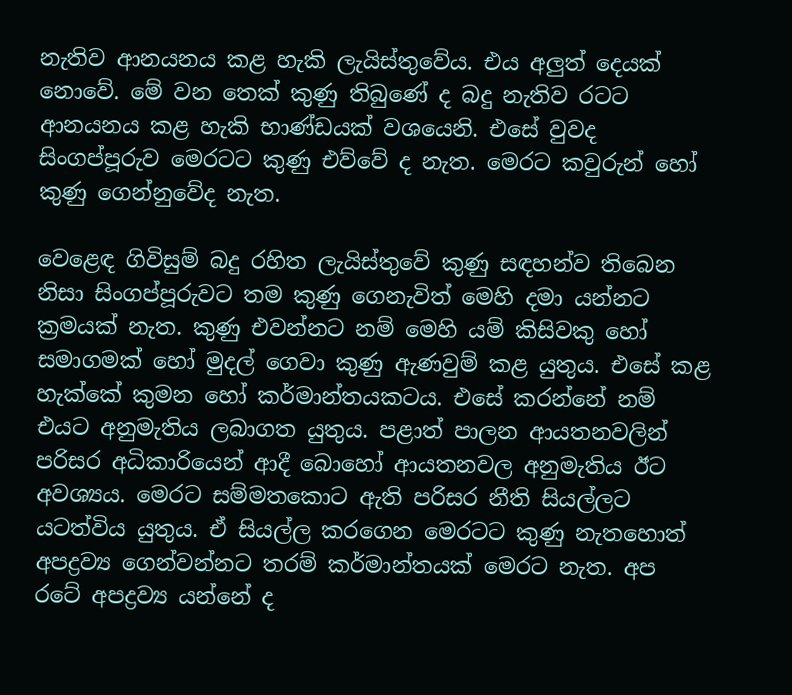නැතිව ආනයනය කළ හැකි ලැයිස්තුවේය. එය අලුත් දෙයක් නොවේ. මේ වන තෙක් කුණු තිබුණේ ද බදු නැතිව රටට ආනයනය කළ හැකි භාණ්ඩයක් වශයෙනි. එසේ වුවද සිංගප්පූරුව මෙරටට කුණු එව්වේ ද නැත. මෙරට කවුරුන් හෝ කුණු ගෙන්නුවේද නැත.

වෙළෙඳ ගිවිසුම් බදු රහිත ලැයිස්තුවේ කුණු සඳහන්ව තිබෙන නිසා සිංගප්පූරුවට තම කුණු ගෙනැවිත් මෙහි දමා යන්නට ක්‍රමයක් නැත. කුණු එවන්නට නම් මෙහි යම් කිසිවකු හෝ සමාගමක් හෝ මුදල් ගෙවා කුණු ඇණවුම් කළ යුතුය. එසේ කළ හැක්කේ කුමන හෝ කර්මාන්තයකටය. එසේ කරන්නේ නම් එයට අනුමැතිය ලබාගත යුතුය. පළාත් පාලන ආයතනවලින් පරිසර අධිකාරියෙන් ආදී බොහෝ ආයතනවල අනුමැතිය ඊට අවශ්‍යය. මෙරට සම්මතකොට ඇති පරිසර නීති සියල්ලට යටත්විය යුතුය. ඒ සියල්ල කරගෙන මෙරටට කුණු නැත‍‍‍හොත් අපද්‍රව්‍ය ගෙන්වන්නට තරම් කර්මාන්තයක් මෙරට නැත. අප රටේ අපද්‍රව්‍ය යන්නේ ද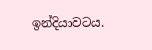ඉන්දියාවටය.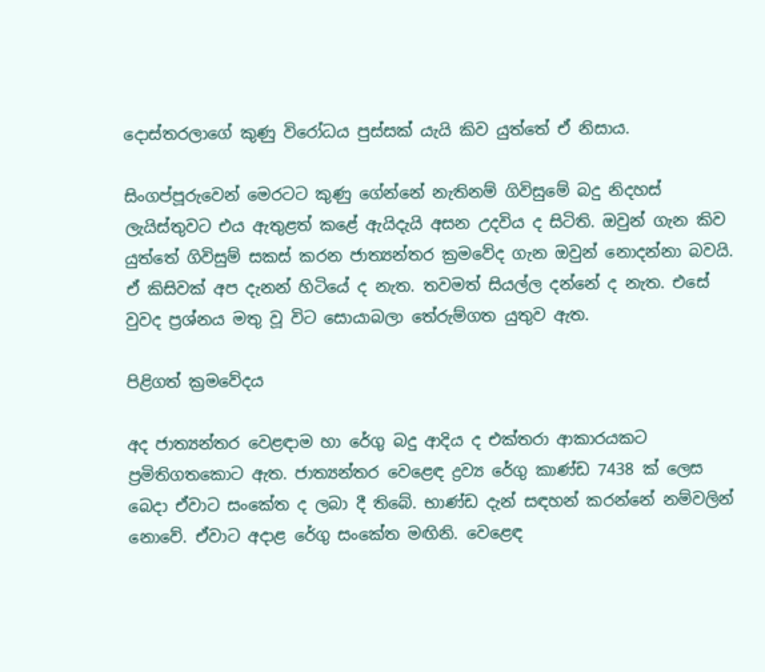දොස්තරලාගේ කුණු විරෝධය පුස්සක් යැයි කිව යුත්තේ ඒ නිසාය.

සිංගප්පූරුවෙන් මෙරටට කුණු ගේන්නේ නැතිනම් ගිවිසුමේ බදු නිදහස් ලැයිස්තුවට එය ඇතුළත් කළේ ඇයිදැයි අසන උදවිය ද සිටිති. ඔවුන් ගැන කිව යුත්තේ ගිවිසුම් සකස් කරන ජාත්‍යන්තර ක්‍රමවේද ගැන ඔවුන් නොදන්නා බවයි. ඒ කිසිවක් අප දැනන් හිටියේ ද නැත. තවමත් සියල්ල දන්නේ ද නැත. එසේ වුවද ප්‍රශ්නය මතු වූ විට සොයාබලා තේරුම්ගත යුතුව ඇත.

පිළිගත් ක්‍රමවේදය

අද ජාත්‍යන්තර වෙළඳාම හා රේගු බදු ආදිය ද එක්තරා ආකාරයකට ප්‍රමිතිගතකොට ඇත. ජාත්‍යන්තර වෙළෙඳ ද්‍රව්‍ය රේගු කාණ්ඩ 7438 ක් ලෙස බෙදා ඒවාට සංකේත ද ලබා දී තිබේ. භාණ්ඩ දැන් සඳහන් කරන්නේ නම්වලින් නොවේ. ඒවාට අදාළ රේගු සංකේත මඟිනි. වෙ‍ළෙඳ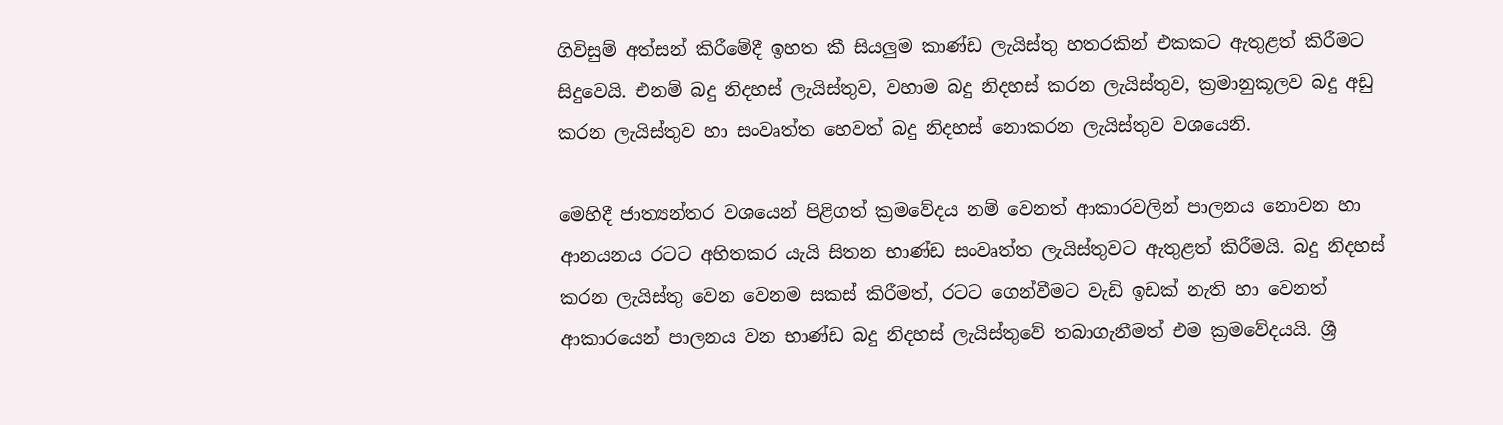ගිවිසුම් අත්සන් කිරීමේදී ඉහත කී සියලුම කාණ්ඩ ලැයිස්තු හතරකින් එකකට ඇතුළත් කිරීමට සිදුවෙයි. එනම් බදු නිදහස් ලැයිස්තුව, වහාම බදු නිදහස් කරන ‍ලැයිස්තුව, ක්‍රමානුකූලව බදු අඩු කරන ලැයිස්තුව හා සංවෘත්ත හෙවත් බදු නිදහස් නොකරන ලැයිස්තුව වශයෙනි.

මෙහිදී ජාත්‍යන්තර වශයෙන් පිළිගත් ක්‍රමවේදය නම් වෙනත් ආකාරවලින් පාලනය නොවන හා ආනයනය රටට අහිතකර යැයි සිතන භාණ්ඩ සංවෘත්ත ලැයිස්තුවට ඇතුළත් කිරීමයි. බදු නිදහස් කරන ලැයිස්තු වෙන වෙනම සකස් කිරීමත්, රටට ගෙන්වීමට වැඩි ඉඩක් නැති හා වෙනත් ආකාරයෙන් පාලනය වන භාණ්ඩ බදු නිදහස් ලැයිස්තුවේ තබාගැනීමත් එම ක්‍රමවේදයයි. ශ්‍රී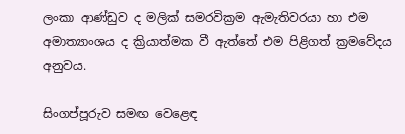ලංකා ආණ්ඩුව ද මලික් සමරවික්‍රම ඇමැතිවරයා හා එම අමාත්‍යාංශය ද ක්‍රියාත්මක වී ඇත්තේ එම පිළිගත් ක්‍රමවේදය අනුවය.

සිංගප්පූරු‍ව සමඟ වෙළෙඳ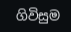ගිවිසුම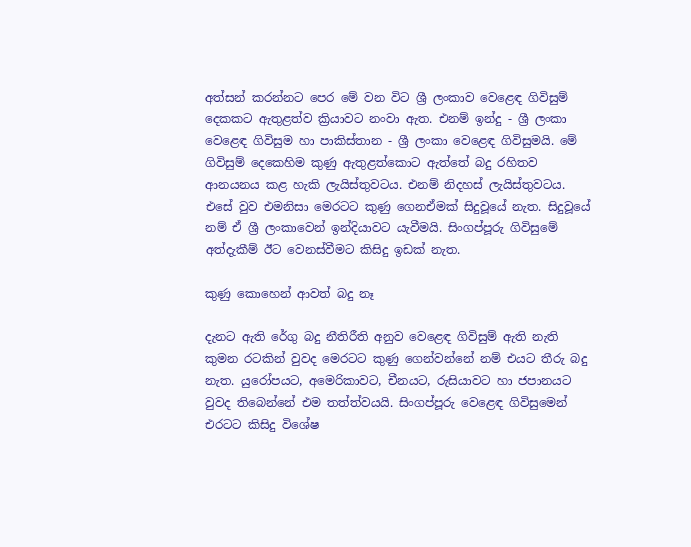අත්සන් කරන්නට පෙර මේ වන විට ශ්‍රී ලංකාව වෙළෙඳ ගිවිසුම් දෙකකට ඇතුළත්ව ක්‍රියාවට නංවා ඇත. එනම් ඉන්දු - ශ්‍රී ලංකා වෙළෙඳ ගිවිසුම හා පාකිස්තාන - ශ්‍රී ලංකා වෙළෙඳ ගිවිසුමයි. මේ ගිවිසුම් දෙකෙහිම කුණු ඇතුළත්කොට ඇත්තේ බදු රහිතව ආනයනය කළ හැකි ලැයිස්තුවටය. එනම් නිදහස් ලැයිස්තුවටය. එසේ වුව එමනිසා මෙරටට කුණු ගෙනඒමක් සිදුවූයේ නැත. සිදුවූයේ නම් ඒ ශ්‍රී ලංකාවෙන් ඉන්දියාවට යැවීමයි. සිංගප්පූරු ගිවිසුමේ අත්දැකීම් ඊට වෙනස්වීමට කිසිදු ඉඩක් නැත.

කුණු කොහෙන් ආවත් බදු නෑ

දැනට ඇති රේගු බදු නීතිරීති අනුව වෙළෙඳ ගිවිසුම් ඇති නැති කුමන රටකින් වුවද මෙරටට කුණු ගෙන්වන්නේ නම් එයට තීරු බදු නැත. යුරෝපයට, අමෙරිකාවට, චීනයට, රුසියාවට හා ජපානයට වුවද තිබෙන්නේ එම තත්ත්වයයි. සිංගප්පූරු වෙළෙඳ ගිවිසුමෙන් එරටට කිසිදු විශේෂ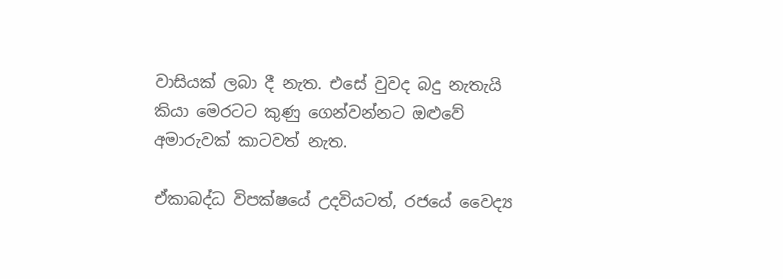වාසියක් ලබා දී නැත. එසේ වුවද බදු නැතැයි කියා මෙරටට කුණු ගෙන්වන්නට ඔළුවේ අමාරුවක් කාටවත් නැත.

ඒකාබද්ධ විපක්ෂයේ උදවියටත්, රජයේ වෛද්‍ය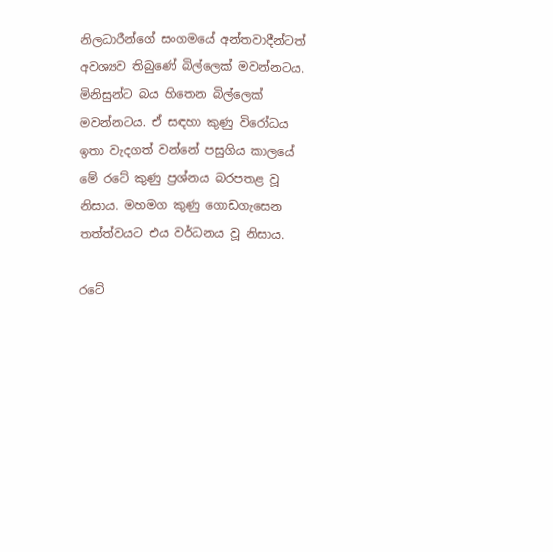නිලධාරීන්ගේ සංගමයේ අන්තවාදීන්ටත් අවශ්‍යව තිබුණේ බිල්ලෙක් මවන්නටය. මිනිසුන්ට බය හිතෙන බිල්ලෙක් මවන්නටය. ඒ සඳහා කුණු විරෝධය ඉතා වැදගත් වන්නේ පසුගිය කාලයේ මේ රටේ කුණු ප්‍රශ්නය බරපතළ වූ නිසාය. මහමග කුණු ගොඩගැසෙන තත්ත්වයට එය වර්ධනය වූ නිසාය.

රටේ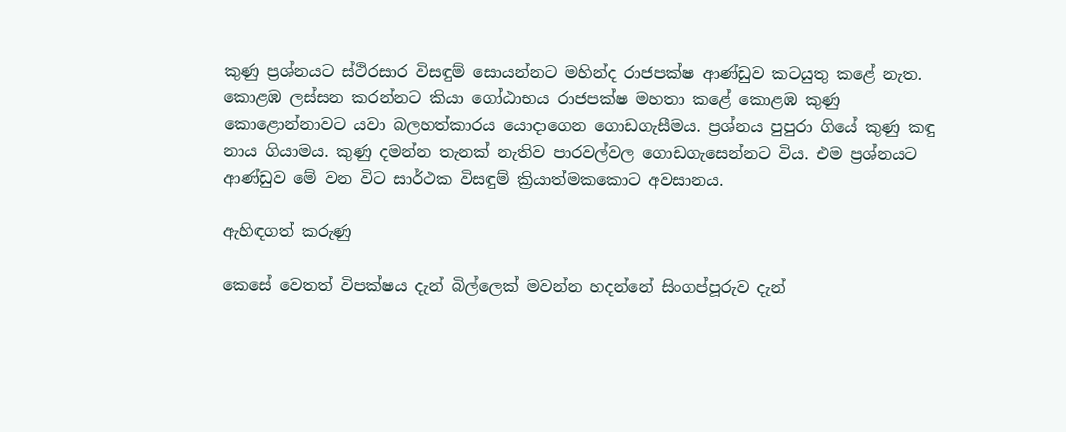කුණු ප්‍රශ්නයට ස්ථිරසාර විසඳුම් සොයන්නට මහින්ද රාජපක්ෂ ආණ්ඩුව කටයුතු කළේ නැත. කොළඹ ලස්සන කරන්නට කියා ගෝඨාභය රාජපක්ෂ මහතා කළේ කොළඹ කුණු කොළොන්නාවට යවා බලහත්කාරය යොදාගෙන ගොඩගැසීමය. ප්‍රශ්නය පුපුරා ගියේ කුණු කඳු නාය ගියාමය. කුණු දමන්න තැනක් නැතිව පාරවල්වල ගොඩගැසෙන්නට විය. එම ප්‍රශ්නයට ආණ්ඩුව මේ වන විට සාර්ථක විසඳුම් ක්‍රියාත්මකකොට අවසානය.

ඇහිඳගත් කරුණු

කෙසේ වෙතත් විපක්ෂය දැන් බිල්ලෙක් මවන්න හදන්නේ සිංගප්පූරුව දැන්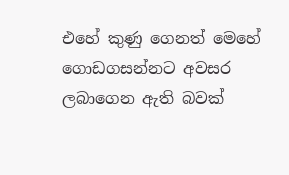එහේ කුණු ගෙනත් මෙහේ ගොඩගසන්නට අවසර ලබාගෙන ඇති බවක්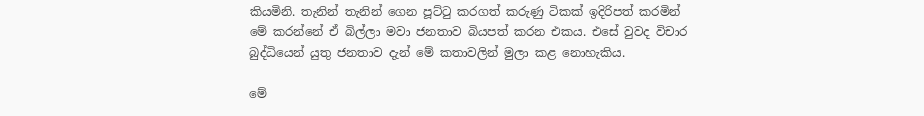කියමිනි. තැනින් තැනින් ගෙන පූට්ටු කරගත් කරුණු ටිකක් ඉදිරිපත් කරමින් මේ කරන්නේ ඒ බිල්ලා මවා ජනතාව බියපත් කරන එකය. එසේ වුවද විචාර බුද්ධියෙන් යුතු ජනතාව දැන් මේ කතාවලින් මුලා කළ නොහැකිය.

මේ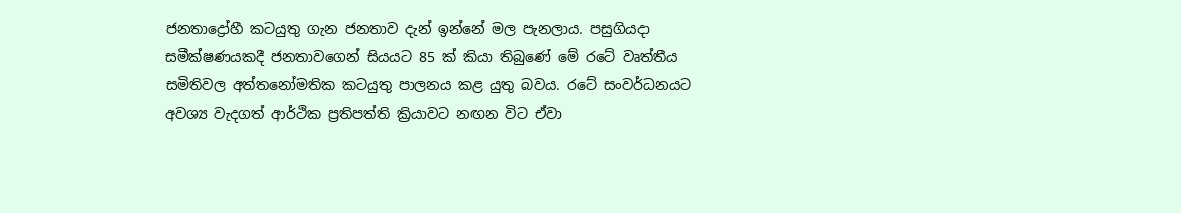ජනතාද්‍රෝහී කටයුතු ගැන ජනතාව දැන් ඉන්නේ මල පැනලාය. පසුගියදා සමීක්ෂණයකදී ජනතාවගෙන් සියයට 85 ක් කියා තිබුණේ මේ රටේ වෘත්තීය සමිතිවල අත්තනෝමතික කටයුතු පාලනය කළ යුතු බවය. රටේ සංවර්ධනයට අවශ්‍ය වැදගත් ආර්ථික ප්‍රතිපත්ති ක්‍රියාවට නඟන විට ඒවා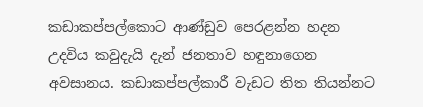කඩාකප්පල්කොට ආණ්ඩුව පෙරළන්න හදන උදවිය කවුදැයි දැන් ජනතාව හඳුනාගෙන අවසානය. කඩාකප්පල්කාරී වැඩට තිත තියන්නට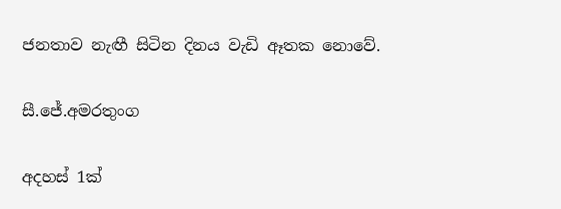ජනතාව නැඟී සිටින දිනය වැඩි ඈතක නොවේ.

සී.ජේ.අමරතුංග

අදහස් 1ක්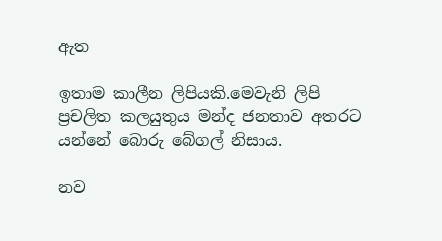ඇත

ඉතාම කාලීන ලිපියකි.මෙවැනි ලිපි ප්‍රචලිත කලයුතුය මන්ද ජනතාව අතරට යන්නේ බොරු බේගල් නිසාය.

නව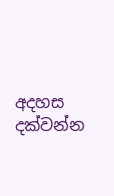අදහස දක්වන්න